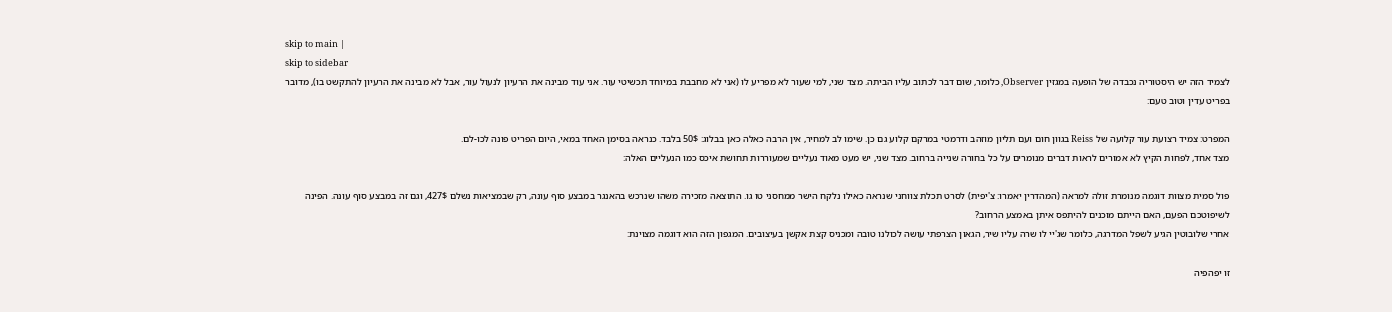skip to main |
skip to sidebar
לצמיד הזה יש היסטוריה נכבדה של הופעה במגזין Observer, כלומר, שום דבר לכתוב עליו הביתה. מצד שני, למי שעור לא מפריע לו (אני לא מחבבת במיוחד תכשיטי עור. אני עוד מבינה את הרעיון לנעול עור, אבל לא מבינה את הרעיון להתקשט בו), מדובר בפריט עדין וטוב טעם:

המפרט: צמיד רצועת עור קלועה של Reiss בגוון חום ועם תליון מוזהב ודרמטי במרקם קלוע גם כן. שימו לב למחיר, אין הרבה כאלה כאן בבלוג: 50$ בלבד. כנראה בסימן האחד במאי, היום הפריט פונה לכו-לם.
מצד אחד, לפחות הקיץ לא אמורים לראות דברים מנומרים על כל בחורה שנייה ברחוב. מצד שני, יש מעט מאוד נעליים שמעוררות תחושת איכס כמו הנעליים האלה:

פול סמית מצוות דוגמה מנומרת זולה למראה (המהדרין יאמרו: צ'יפית) לסרט תכלת צווחני שנראה כאילו נלקח הישר ממחסני טו גו. התוצאה מזכירה משהו שנרכש בהאנגר במבצע סוף עונה, רק שבמציאות נשלם 427$, וגם זה במבצע סוף עונה. הפינה לשיפוטכם הפעם, האם הייתם מוכנים להיתפס איתן באמצע הרחוב?
אחרי שלובוטין הגיע לשפל המדרגה, כלומר שג'יי לו שרה עליו שיר, הגאון הצרפתי עושה לכולנו טובה ומכניס קצת אקשן בעיצובים. המגפון הזה הוא דוגמה מצוינת:

זו יפהפיה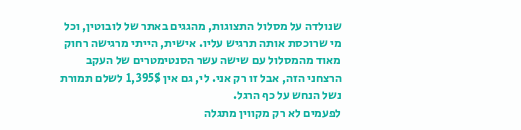שנולדה על מסלול התצוגות, מהגגים באתר של לובוטין, וכל מי שרוכסת אותה תרגיש עליו. אישית, הייתי מרגישה רחוק מאוד מהמסלול עם שישה עשר הסנטימטרים של העקב הרצחני הזה, אבל זו רק אני. לי, גם אין 1,395$ לשלם תמורת נשל הנחש על כף הרגל.
לפעמים לא רק מקווין מתגלה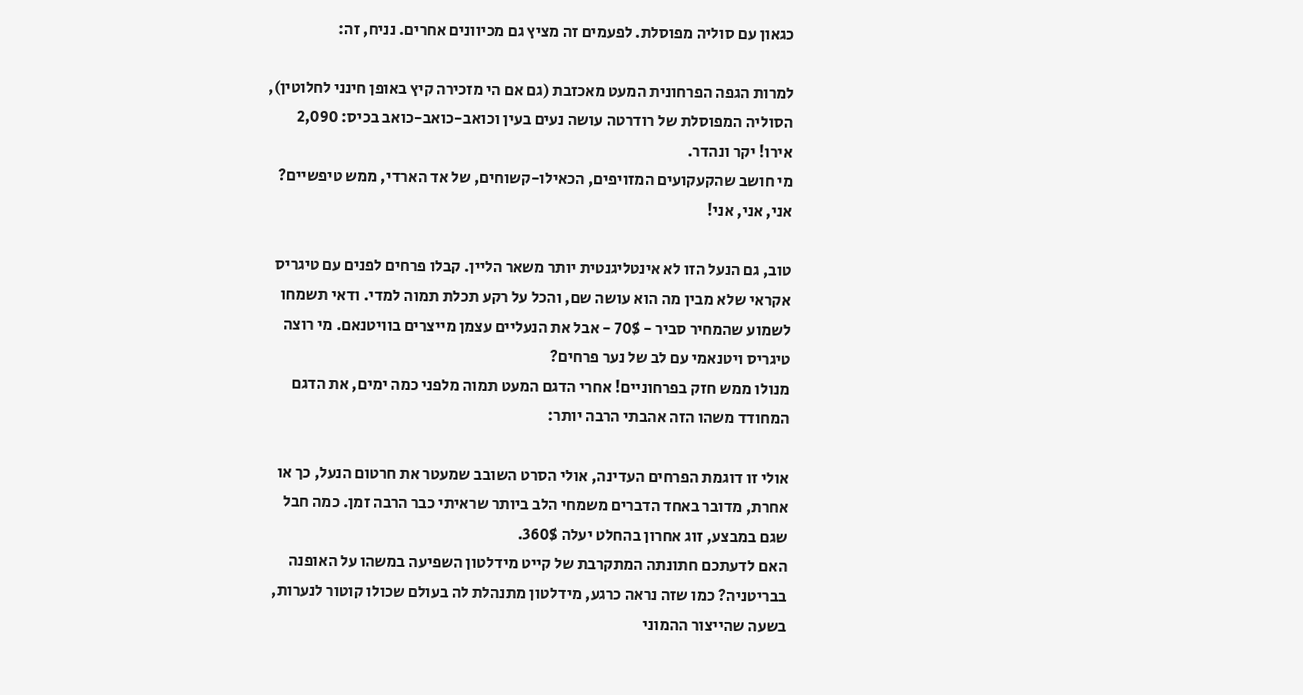כגאון עם סוליה מפוסלת. לפעמים זה מציץ גם מכיוונים אחרים. נניח, זה:

למרות הגפה הפרחונית המעט מאכזבת (גם אם הי מזכירה קיץ באופן חינני לחלוטין), הסוליה המפוסלת של רודרטה עושה נעים בעין וכואב-כואב-כואב בכיס: 2,090 אירו! יקר ונהדר.
מי חושב שהקעקועים המזויפים, הכאילו-קשוחים, של אד הארדי, ממש טיפשיים? אני, אני, אני!

טוב, גם הנעל הזו לא אינטליגנטית יותר משאר הליין. קבלו פרחים לפנים עם טיגריס אקראי שלא מבין מה הוא עושה שם, והכל על רקע תכלת תמוה למדי. ודאי תשמחו לשמוע שהמחיר סביר - 70$ - אבל את הנעליים עצמן מייצרים בוויטנאם. מי רוצה טיגריס ויטנאמי עם לב של נער פרחים?
מנולו ממש חזק בפרחוניים! אחרי הדגם המעט תמוה מלפני כמה ימים, את הדגם המחודד משהו הזה אהבתי הרבה יותר:

אולי זו דוגמת הפרחים העדינה, אולי הסרט השובב שמעטר את חרטום הנעל, כך או אחרת, מדובר באחד הדברים משמחי הלב ביותר שראיתי כבר הרבה זמן. כמה חבל שגם במבצע, זוג אחרון בהחלט יעלה 360$.
האם לדעתכם חתונתה המתקרבת של קייט מידלטון השפיעה במשהו על האופנה בבריטניה? כמו שזה נראה כרגע, מידלטון מתנהלת לה בעולם שכולו קוטור לנערות, בשעה שהייצור ההמוני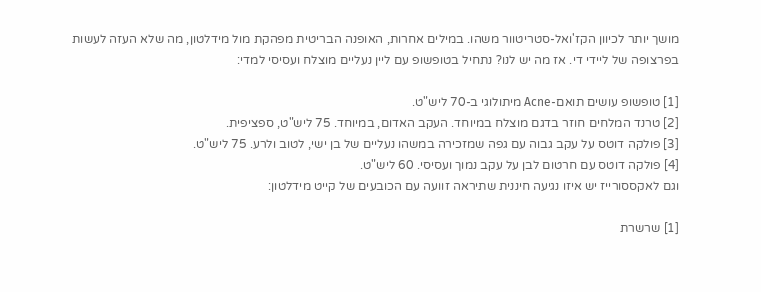מושך יותר לכיוון הקז'ואל-סטריטוור משהו. במילים אחרות, האופנה הבריטית מפהקת מול מידלטון, מה שלא העזה לעשות בפרצופה של ליידי די. אז מה יש לנו? נתחיל בטופשופ עם ליין נעליים מוצלח ועסיסי למדי:

[1] טופשופ עושים תואם-Acne מיתולוגי ב-70 ליש"ט.
[2] טרנד המלחים חוזר בדגם מוצלח במיוחד. העקב האדום, במיוחד. 75 ליש"ט, ספציפית.
[3] פולקה דוטס על עקב גבוה עם גפה שמזכירה במשהו נעליים של בן ישי, לטוב ולרע. 75 ליש"ט.
[4] פולקה דוטס עם חרטום לבן על עקב נמוך ועסיסי. 60 ליש"ט.
וגם לאקססורייז יש איזו נגיעה חיננית שתיראה זוועה עם הכובעים של קייט מידלטון:

[1] שרשרת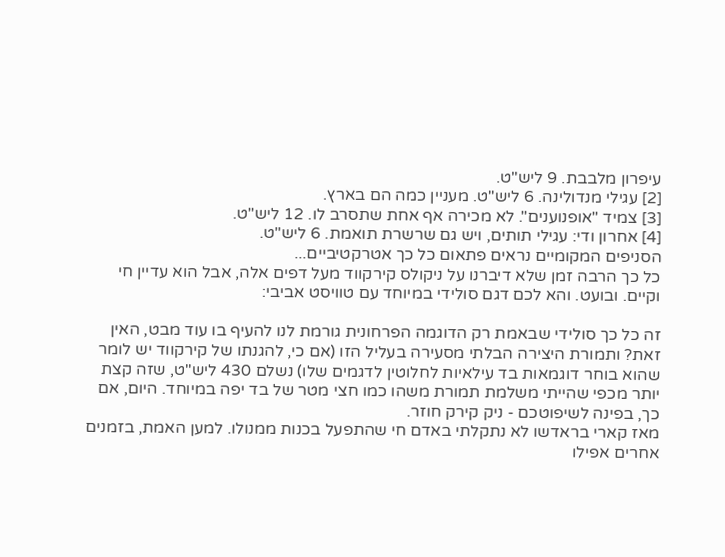עיפרון מלבבת. 9 ליש"ט.
[2] עגילי מנדולינה. 6 ליש"ט. מעניין כמה הם בארץ.
[3] צמיד "אופנוענים". לא מכירה אף אחת שתסרב לו. 12 ליש"ט.
[4] אחרון ודי: עגילי תותים, ויש גם שרשרת תואמת. 6 ליש"ט.
הסניפים המקומיים נראים פתאום כל כך אטרקטיביים...
כל כך הרבה זמן שלא דיברנו על ניקולס קירקווד מעל דפים אלה, אבל הוא עדיין חי וקיים. ובועט. והא לכם דגם סולידי במיוחד עם טוויסט אביבי:

זה כל כך סולידי שבאמת רק הדוגמה הפרחונית גורמת לנו להעיף בו עוד מבט, האין זאת? ותמורת היצירה הבלתי מסעירה בעליל הזו (אם כי, להגנתו של קירקווד יש לומר שהוא בוחר דוגמאות בד עילאיות לחלוטין לדגמים שלו) נשלם 430 ליש"ט, שזה קצת יותר מכפי שהייתי משלמת תמורת משהו כמו חצי מטר של בד יפה במיוחד. היום, אם כך, בפינה לשיפוטכם - ניק קירק חוזר.
מאז קארי בראדשו לא נתקלתי באדם חי שהתפעל בכנות ממנולו. למען האמת, בזמנים אחרים אפילו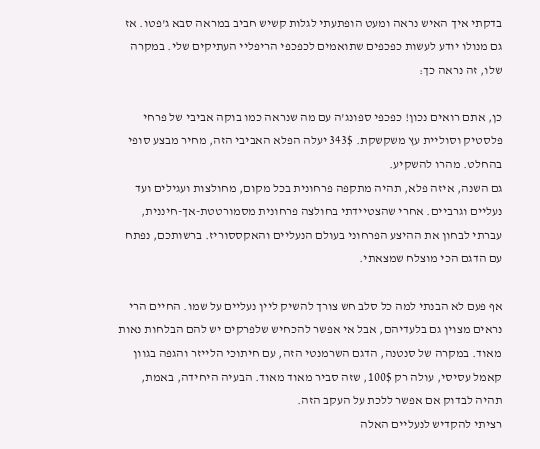בדקתי איך האיש נראה ומעט הופתעתי לגלות קשיש חביב במראה סבא ג'פטו. אז גם מנולו יודע לעשות כפכפים שתואמים לכפכפי הריפליי העתיקים שלי. במקרה שלו, זה נראה כך:

כן, אתם רואים נכון! כפכפי ספונג'ה עם מה שנראה כמו בוקה אביבי של פרחי פלסטיק וסוליית עץ משקשקת. 343$ יעלה הפלא האביבי הזה, מחיר מבצע סופי בהחלט. מהרו להשקיע.
גם השנה, איזה פלא, תהיה מתקפה פרחונית בכל מקום, מחולצות ועגילים ועד נעליים וגרביים. אחרי שהצטיידתי בחולצה פרחונית מסמורטטת-אך-חיננית, עברתי לבחון את ההיצע הפרחוני בעולם הנעליים והאקססוריז. ברשותכם, נפתח עם הדגם הכי מוצלח שמצאתי.

אף פעם לא הבנתי למה כל סלב חש צורך להשיק ליין נעליים על שמו. החיים הרי נראים מצוין גם בלעדיהם, אבל אי אפשר להכחיש שלפרקים יש להם הבלחות נאות מאוד. במקרה של סנטנה, הדגם השרמנטי הזה, עם חיתוכי הלייזר והגפה בגוון קאמל עסיסי, עולה רק 100$, שזה סביר מאוד מאוד. הבעיה היחידה, באמת, תהיה לבדוק אם אפשר ללכת על העקב הזה.
רציתי להקדיש לנעליים האלה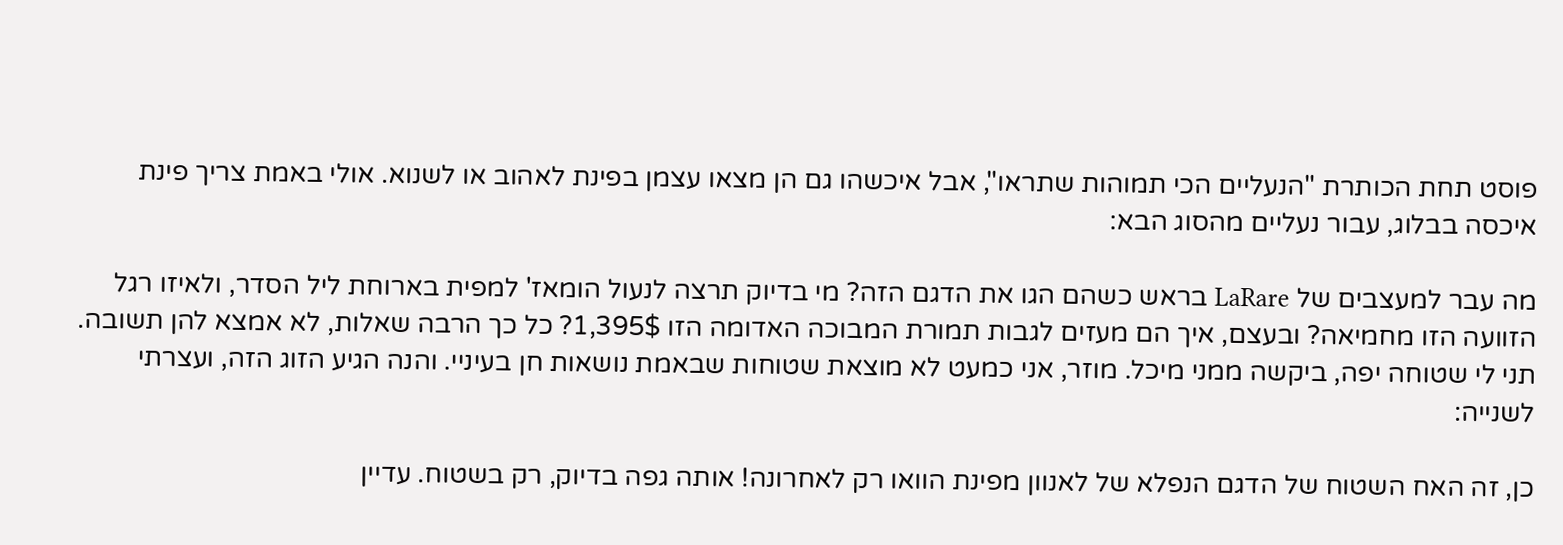פוסט תחת הכותרת "הנעליים הכי תמוהות שתראו", אבל איכשהו גם הן מצאו עצמן בפינת לאהוב או לשנוא. אולי באמת צריך פינת איכסה בבלוג, עבור נעליים מהסוג הבא:

מה עבר למעצבים של LaRare בראש כשהם הגו את הדגם הזה? מי בדיוק תרצה לנעול הומאז' למפית בארוחת ליל הסדר, ולאיזו רגל הזוועה הזו מחמיאה? ובעצם, איך הם מעזים לגבות תמורת המבוכה האדומה הזו 1,395$? כל כך הרבה שאלות, לא אמצא להן תשובה.
תני לי שטוחה יפה, ביקשה ממני מיכל. מוזר, אני כמעט לא מוצאת שטוחות שבאמת נושאות חן בעיניי. והנה הגיע הזוג הזה, ועצרתי לשנייה:

כן, זה האח השטוח של הדגם הנפלא של לאנוון מפינת הוואו רק לאחרונה! אותה גפה בדיוק, רק בשטוח. עדיין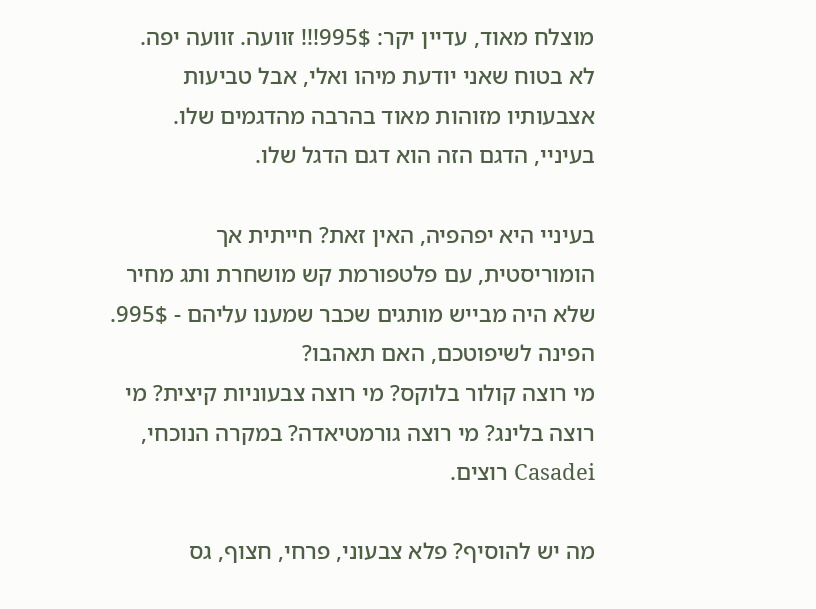מוצלח מאוד, עדיין יקר: 995$!!! זוועה. זוועה יפה.
לא בטוח שאני יודעת מיהו ואלי, אבל טביעות אצבעותיו מזוהות מאוד בהרבה מהדגמים שלו. בעיניי, הדגם הזה הוא דגם הדגל שלו.

בעיניי היא יפהפיה, האין זאת? חייתית אך הומוריסטית, עם פלטפורמת קש מושחרת ותג מחיר שלא היה מבייש מותגים שכבר שמענו עליהם - 995$. הפינה לשיפוטכם, האם תאהבו?
מי רוצה קולור בלוקס? מי רוצה צבעוניות קיצית? מי רוצה בלינג? מי רוצה גורמטיאדה? במקרה הנוכחי, Casadei רוצים.

מה יש להוסיף? פלא צבעוני, פרחי, חצוף, גס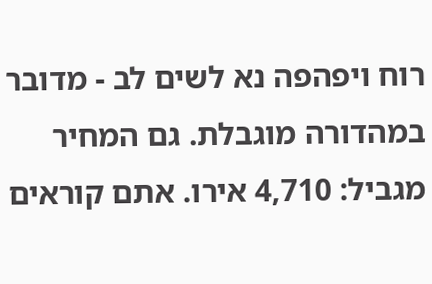רוח ויפהפה נא לשים לב - מדובר במהדורה מוגבלת. גם המחיר מגביל: 4,710 אירו. אתם קוראים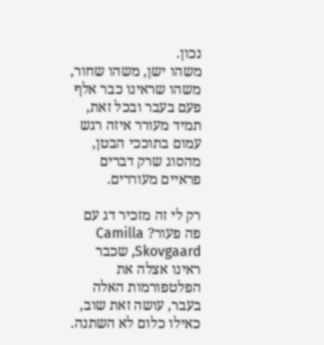נכון.
משהו ישן, משהו שחור, משהו שראינו כבר אלף פעם בעבר ובכל זאת, תמיד מעורר איזה רגש עמום בתוככי הבטן, מהסוג שרק דברים פראיים מעוררים.

רק לי זה מזכיר דג עם פה פעור? Camilla Skovgaard, שכבר ראינו אצלה את הפלטפורמות האלה בעבר, עושה זאת שוב, כאילו כלום לא השתנה.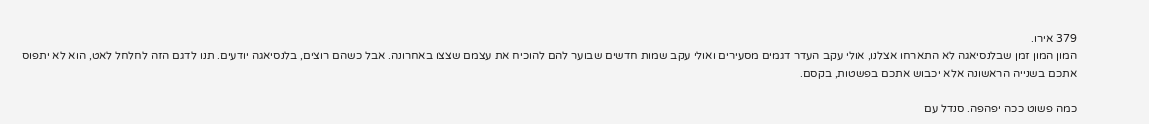379 אירו.
המון המון זמן שבלנסיאגה לא התארחו אצלנו, אולי עקב העדר דגמים מסעירים ואולי עקב שמות חדשים שבוער להם להוכיח את עצמם שצצו באחרונה. אבל כשהם רוצים, בלנסיאגה יודעים. תנו לדגם הזה לחלחל לאט, הוא לא יתפוס אתכם בשנייה הראשונה אלא יכבוש אתכם בפשטות, בקסם.

כמה פשוט ככה יפהפה. סנדל עם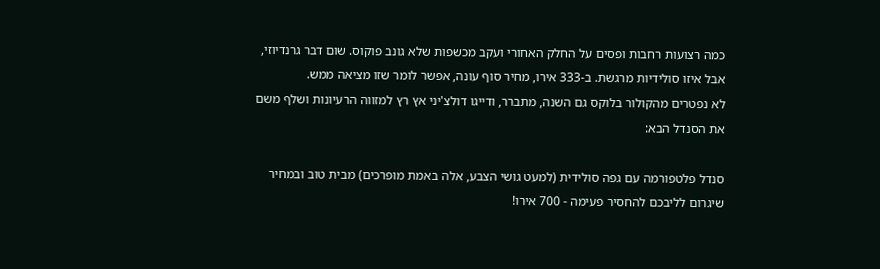כמה רצועות רחבות ופסים על החלק האחורי ועקב מכשפות שלא גונב פוקוס. שום דבר גרנדיוזי, אבל איזו סולידיות מרגשת. ב-333 אירו, מחיר סוף עונה, אפשר לומר שזו מציאה ממש.
לא נפטרים מהקולור בלוקס גם השנה, מתברר, ודייגו דולצ'יני אץ רץ למזווה הרעיונות ושלף משם את הסנדל הבא:

סנדל פלטפורמה עם גפה סולידית (למעט גושי הצבע, אלה באמת מופרכים) מבית טוב ובמחיר שיגרום לליבכם להחסיר פעימה - 700 אירו!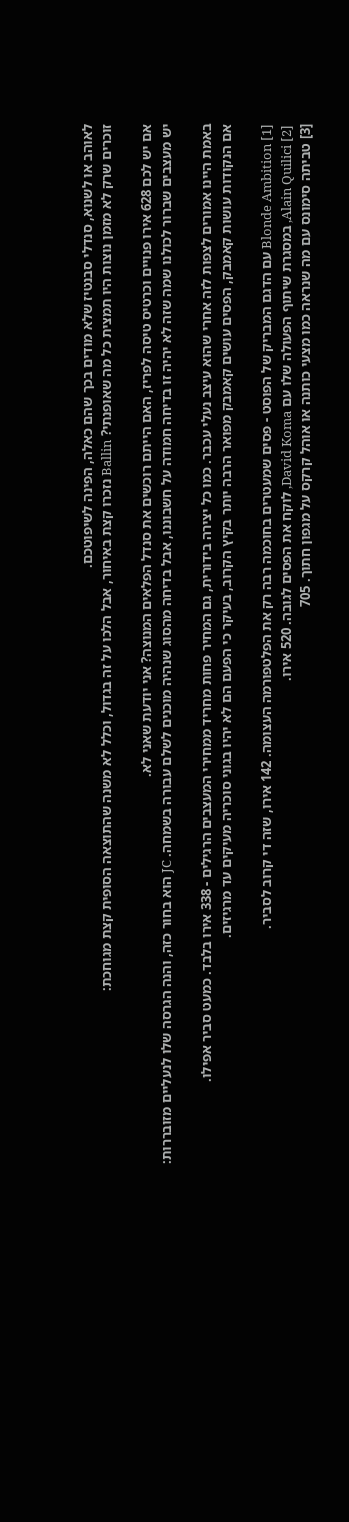לאוהב או לשנוא, סנדלי סבנטיז שלא מודים בכך שהם כאלה, הפינה לשיפוטכם.
זוכרים שרק לא מזמן נוצות היו תמצית כל מה שאופנתי? Ballin נזכרו קצת באיחור, אבל הלכו על זה בגדול, וכלל לא משנה שהתוצאה הסופית קצת מגוחכת:

אם יש לכם 628 אירו פנויים וכרטיס טיסה לפריז, האם הייתם רוכשים את סנדל הפלאים המנוצה? אני יודעת שאני לא.
יש מעצבים שברור לכולנו שמה שזה לא יהיה זו בדיחה חמודה על חשבוננו, אבל בדיחה מהסוג שנהיה מוכנים לשלם עבורה בשמחה. JC הוא בחור כזה, והנה הגרסה שלו לנעליים מזובררות:

באמת היינו אמורים לצפות לזה אחרי שהוא עיצב נעלי עכבר. כמו כל יצירה בידורית, גם המחיר פחות מחריד ממחירי המעצבים הרגילים - 338 אירו בלבד. כמעט סביר אפילו.
אם הנקודות עושות קאמבק, הפסים עושים קאמבק מפואר הרבה יותר בקיץ הקרוב, בעיקר כי הפעם הם לא יהיו בגוני סוכריה מעיקים עד מרגיזים.

[1] Blonde Ambition עם הדגם המבריק של הפוסט - פסים שמעטרים בחוכמה רבה רק את הפלטפורמה העצומה. 142 אירו, שזה די קרוב לסביר.
[2] Alain Quilici, במסגרת שיתוף הפעולה שלו עם David Koma, לוקח את הפסים לגובה. 520 אירו.
[3] טביתה סימונס עם מה שנראה כמו מצעי כותנה או אוהל קרקס על מגפון חתוך. 705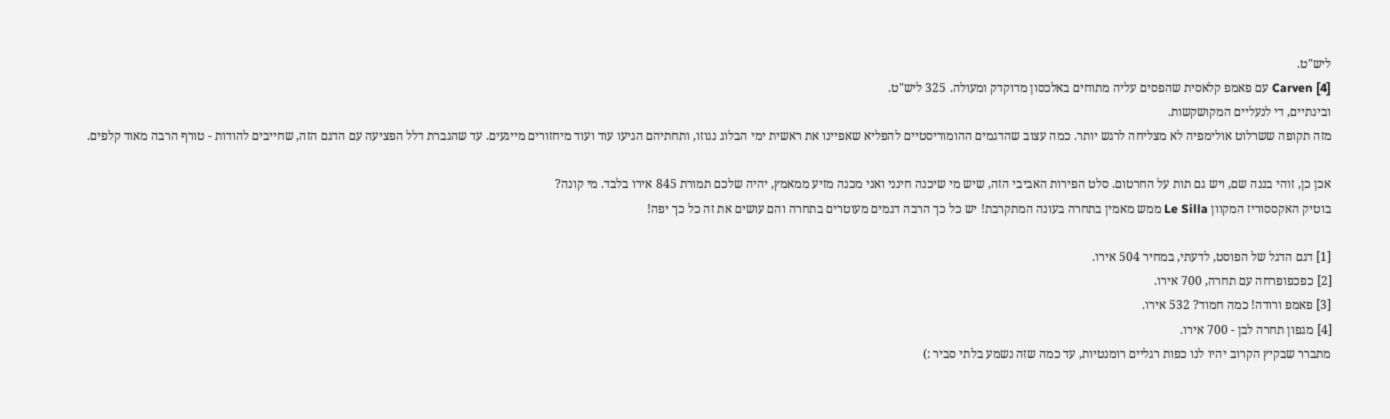ליש"ט.
[4] Carven עם פאמפ קלאסית שהפסים עליה מתוחים באלכסון מדוקדק ומעולה. 325 ליש"ט.
ובינתיים, די לנעליים המקושקשות.
מזה תקופה ששרלוט אולימפיה לא מצליחה לרגש יותר. כמה עצוב שהדגמים ההומוריסטיים להפליא שאפיינו את ראשית ימי הבלוג נגוזו, ותחתיהם הגיעו עוד ועוד מיחזורים מייגעים. עד שהגברת דלל הפציעה עם הדגם הזה, שחייבים להודות - טורף הרבה מאוד קלפים.

אכן כן, זוהי בננה שם, ויש גם תות על החרטום. סלט הפירות האביבי הזה, שיש מי שיכנה חינני ואני מכנה מזיע ממאמץ, יהיה שלכם תמורת 845 אירו בלבד. מי קונה?
בוטיק האקססוריז המקוון Le Silla ממש מאמין בתחרה בעונה המתקרבת! יש כל כך הרבה דגמים מעוטרים בתחרה והם עושים את זה כל כך יפה!

[1] דגם הדגל של הפוסט, לדעתי, במחיר 504 אירו.
[2] כפכפופרחה עם תחרה, 700 אירו.
[3] פאמפ ורודה! כמה חמוד? 532 אירו.
[4] מגפון תחרה לבן - 700 אירו.
מתברר שבקיץ הקרוב יהיו לנו כפות רגליים רומנטיות, עד כמה שזה נשמע בלתי סביר :)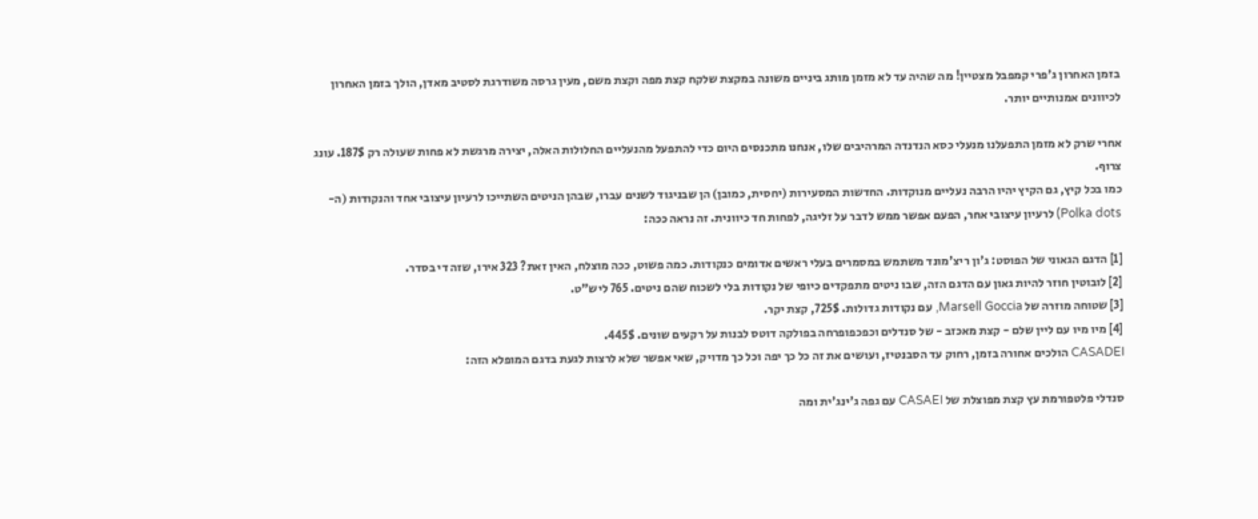בזמן האחרון ג'פרי קמפבל מצטיין! מה שהיה עד לא מזמן מותג ביניים משונה במקצת שלקח קצת מפה וקצת משם, מעין גרסה משודרגת לסטיב מאדן, הולך בזמן האחרון לכיוונים אמנותיים יותר.

אחרי שרק לא מזמן התפעלנו מנעלי כסא הנדנדה המרהיבים שלו, אנחנו מתכנסים היום כדי להתפעל מהנעליים החלולות האלה, יצירה מרגשת לא פחות שעולה רק 187$. עונג צרוף.
כמו בכל קיץ, גם הקיץ יהיו הרבה נעליים מנוקדות. החדשות המסעירות (יחסית, כמובן) הן שבניגוד לשנים עברו, שבהן הניטים השתייכו לרעיון עיצובי אחד והנקודות (ה-Polka dots) לרעיון עיצובי אחר, הפעם אפשר ממש לדבר על זליגה, לפחות חד כיוונית. זה נראה ככה:

[1] הדגם הגאוני של הפוסט: ג'ון ריצ'מונד משתמש במסמרים בעלי ראשים אדומים כנקודות. כמה פשוט, ככה מוצלח, האין זאת? 323 אירו, שזה די בסדר.
[2] לובוטין חוזר להיות גאון עם הדגם הזה, שבו ניטים מתפקדים כיופי של נקודות בלי לשכוח שהם ניטים. 765 ליש"ט.
[3] שטוחה מוזרה של Marsell Goccia, עם נקודות גדולות. 725$, קצת יקר.
[4] מיו מיו עם ליין שלם - קצת מאכזב - של סנדלים וכפכפופרחה בפולקה דוטס לבנות על רקעים שונים. 445$.
CASADEI הולכים אחורה בזמן, רחוק עד הסבנטיז, ועושים את זה כל כך יפה וכל כך מדויק, שאי אפשר שלא לרצות לגעת בדגם המופלא הזה:

סנדלי פלטפורמת עץ קצת מפוצלת של CASAEI עם גפה ג'ינג'ית ומה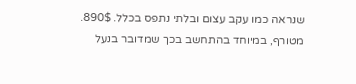שנראה כמו עקב עצום ובלתי נתפס בכלל. 890$. מטורף, במיוחד בהתחשב בכך שמדובר בנעל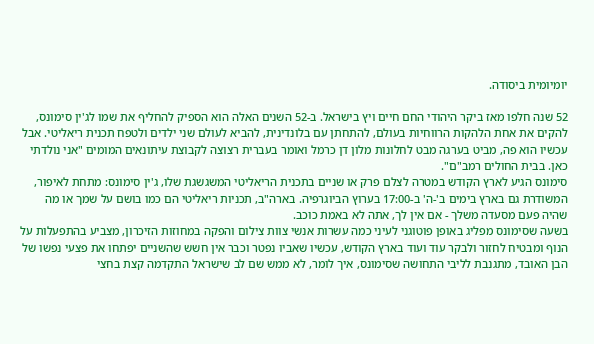יומיומית ביסודה.

52 שנה חלפו מאז ביקר היהודי החם חיים ויץ בישראל. ב-52 השנים האלה הוא הספיק להחליף את שמו לג'ין סימונס, להקים את אחת הלהקות הרווחיות בעולם, להתחתן עם בלונדינית, להביא לעולם שני ילדים ולטפח תכנית ריאליטי. אבל עכשיו הוא פה, מביט בערגה מבט לחלונות מלון דן כרמל ואומר בעברית רצוצה לקבוצת עיתונאים המומים "אני נולדתי כאן. בבית החולים רמב"ם".
סימונס הגיע לארץ הקודש במטרה לצלם פרק או שניים בתכנית הריאליטי המשגשגת שלו, ג'ין סימונס: מתחת לאיפור, המשודרת גם בארץ בימים ב'-ה' ב-17:00 בערוץ הביוגרפיה. בארה"ב, תכניות ריאליטי הם כמו בושם על שמך או מה שהיה פעם מסעדה משלך - אם אין לך, אתה לא באמת כוכב.
בשעה שסימונס מפליג באופן פוטוגני לעיני כמה עשרות אנשי צוות צילום והפקה במחוזות הזיכרון, מצביע בהתפעלות על הנוף ומבטיח לחזור ולבקר עוד ועוד בארץ הקודש, עכשיו שאביו נפטר וכבר אין חשש שהשניים יפתחו את פצעי נפשו של הבן האובד, מתגנבת לליבי התחושה שסימונס, איך לומר, לא ממש שם לב שישראל התקדמה קצת בחצי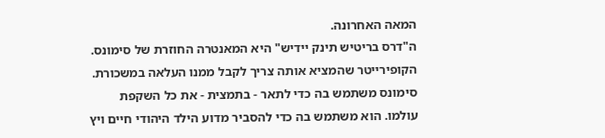המאה האחרונה.
ה"דרס בריטיש תינק יידיש" היא המאנטרה החוזרת של סימונס. הקופירייטר שהמציא אותה צריך לקבל ממנו העלאה במשכורת. סימונס משתמש בה כדי לתאר - בתמצית - את כל השקפת עולמו. הוא משתמש בה כדי להסביר מדוע הילד היהודי חיים ויץ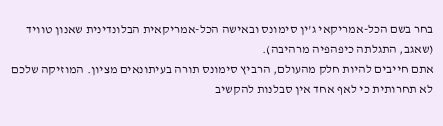בחר בשם הכל-אמריקאי ג'ין סימונס ובאישה הכל-אמריקאית הבלונדינית שאנון טוויד (שאגב, התגלתה כיפהפיה מרהיבה).
אתם חייבים להיות חלק מהעולם, הרביץ סימונס תורה בעיתונאים מציון. המוזיקה שלכם לא תחרותית כי לאף אחד אין סבלנות להקשיב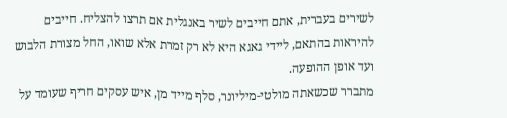לשירים בעברית, אתם חייבים לשיר באנגלית אם תרצו להצליח. חייבים להיראות בהתאם, ליידי גאגא היא לא רק זמרת אלא שואו, החל מצורת הלבוש ועד אופן ההופעה.
מתברר שכשאתה מולטי-מיליונר, סלף מייד מן, איש עסקים חריף שעומד על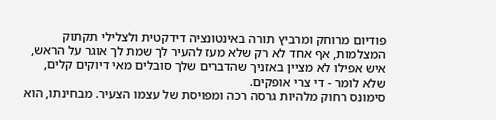פודיום מרוחק ומרביץ תורה באינטונציה דידקטית ולצלילי תקתוק המצלמות, אף אחד לא רק שלא מעז להעיר לך שמת לך אוגר על הראש, איש אפילו לא מציין באזניך שהדברים שלך סובלים מאי דיוקים קלים, שלא לומר - די צרי אופקים.
סימונס רחוק מלהיות גרסה רכה ומפויסת של עצמו הצעיר. מבחינתו, הוא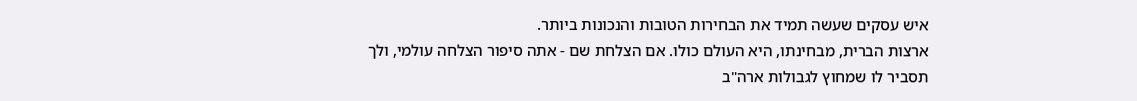איש עסקים שעשה תמיד את הבחירות הטובות והנכונות ביותר.
ארצות הברית, מבחינתו, היא העולם כולו. אם הצלחת שם - אתה סיפור הצלחה עולמי, ולך תסביר לו שמחוץ לגבולות ארה"ב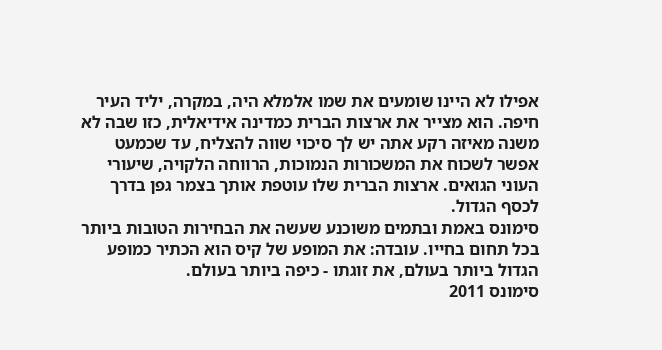אפילו לא היינו שומעים את שמו אלמלא היה, במקרה, יליד העיר חיפה. הוא מצייר את ארצות הברית כמדינה אידיאלית, כזו שבה לא משנה מאיזה רקע אתה יש לך סיכוי שווה להצליח, עד שכמעט אפשר לשכוח את המשכורות הנמוכות, הרווחה הלקויה, שיעורי העוני הגואים. ארצות הברית שלו עוטפת אותך בצמר גפן בדרך לכסף הגדול.
סימונס באמת ובתמים משוכנע שעשה את הבחירות הטובות ביותר בכל תחום בחייו. עובדה: את המופע של קיס הוא הכתיר כמופע הגדול ביותר בעולם, את זוגתו - כיפה ביותר בעולם.
סימונס 2011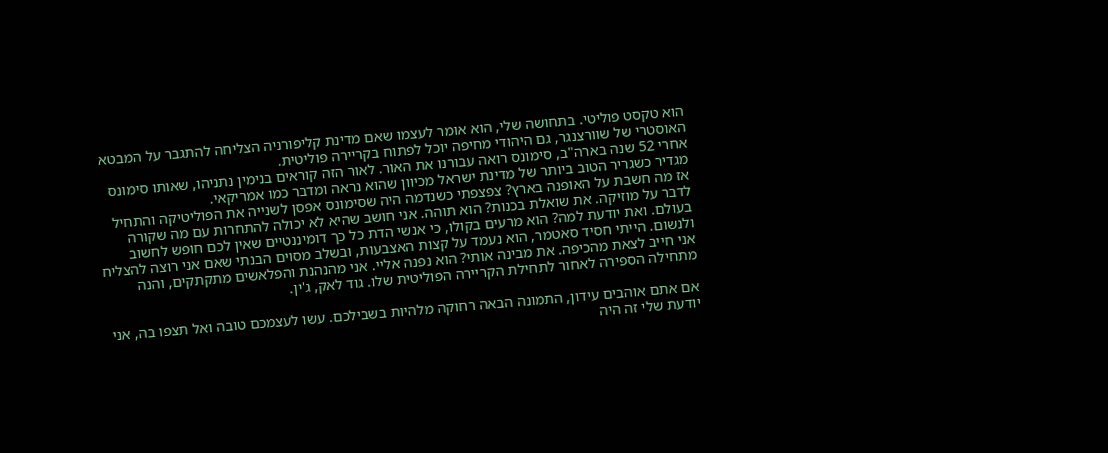הוא טקסט פוליטי. בתחושה שלי, הוא אומר לעצמו שאם מדינת קליפורניה הצליחה להתגבר על המבטא האוסטרי של שוורצנגר, גם היהודי מחיפה יוכל לפתוח בקריירה פוליטית.
אחרי 52 שנה בארה"ב, סימונס רואה עבורנו את האור. לאור הזה קוראים בנימין נתניהו, שאותו סימונס מגדיר כשגריר הטוב ביותר של מדינת ישראל מכיוון שהוא נראה ומדבר כמו אמריקאי.
אז מה חשבת על האופנה בארץ? צפצפתי כשנדמה היה שסימונס אפסן לשנייה את הפוליטיקה והתחיל לדבר על מוזיקה. את שואלת בכנות? הוא תוהה. אני חושב שהיא לא יכולה להתחרות עם מה שקורה בעולם. ואת יודעת למה? הוא מרעים בקולו, כי אנשי הדת כל כך דומיננטיים שאין לכם חופש לחשוב ולנשום. הייתי חסיד סאטמר, הוא נעמד על קצות האצבעות, ובשלב מסוים הבנתי שאם אני רוצה להצליח אני חייב לצאת מהכיפה. את מבינה אותי? הוא נפנה אליי. אני מהנהנת והפלאשים מתקתקים, והנה מתחילה הספירה לאחור לתחילת הקריירה הפוליטית שלו. גוד לאק, ג'ין.

אם אתם אוהבים עידון, התמונה הבאה רחוקה מלהיות בשבילכם. עשו לעצמכם טובה ואל תצפו בה, אני יודעת שלי זה היה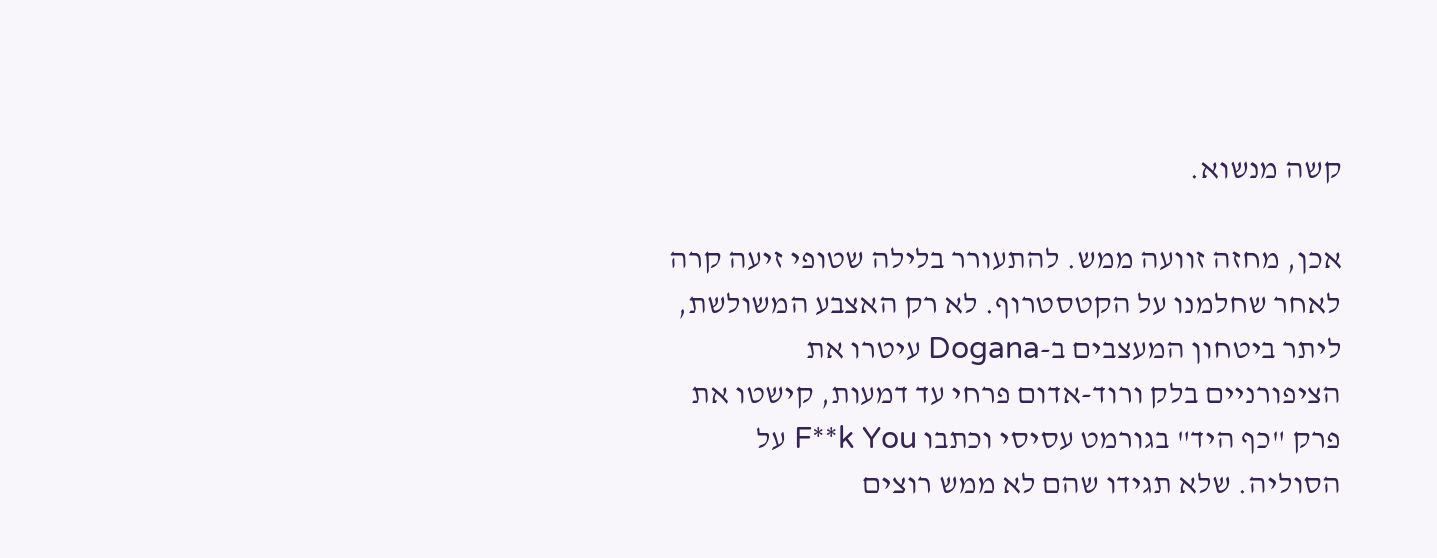קשה מנשוא.

אכן, מחזה זוועה ממש. להתעורר בלילה שטופי זיעה קרה לאחר שחלמנו על הקטסטרוף. לא רק האצבע המשולשת, ליתר ביטחון המעצבים ב-Dogana עיטרו את הציפורניים בלק ורוד-אדום פרחי עד דמעות, קישטו את פרק "כף היד" בגורמט עסיסי וכתבו F**k You על הסוליה. שלא תגידו שהם לא ממש רוצים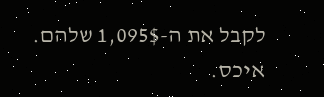לקבל את ה-1,095$ שלהם. איכס.